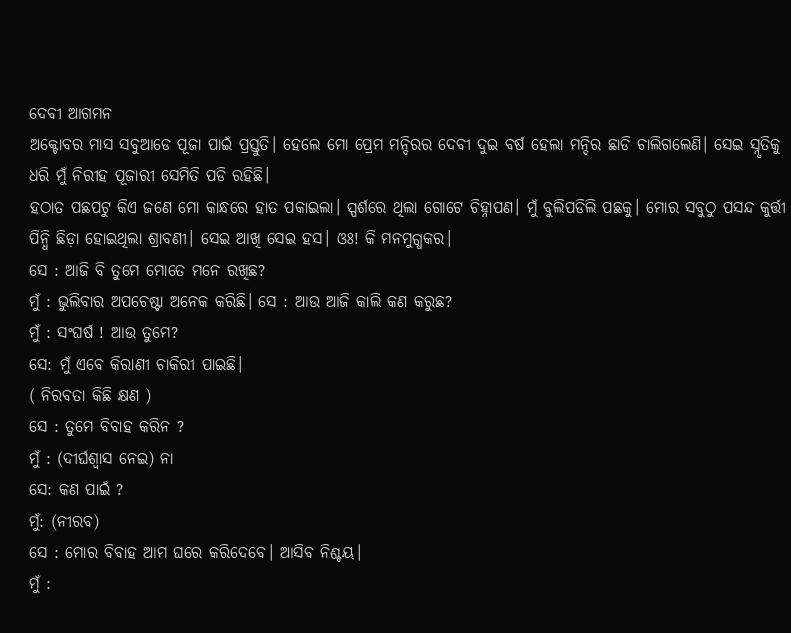ଦେବୀ ଆଗମନ
ଅକ୍ଟୋବର ମାସ ସବୁଆଡେ ପୂଜା ପାଇଁ ପ୍ରସ୍ତୁତି। ହେଲେ ମୋ ପ୍ରେମ ମନ୍ଦିରର ଦେବୀ ଦୁଇ ବର୍ଷ ହେଲା ମନ୍ଦିର ଛାଡି ଚାଲିଗଲେଣି। ସେଇ ସ୍ନୃତିକୁ ଧରି ମୁଁ ନିରୀହ ପୂଜାରୀ ସେମିତି ପଡି ରହିଛି।
ହଠାତ ପଛପଟୁ କିଏ ଜଣେ ମୋ କାନ୍ଧରେ ହାତ ପକାଇଲା। ସ୍ପର୍ଶରେ ଥିଲା ଗୋଟେ ଚିହ୍ନାପଣ। ମୁଁ ବୁଲିପଡିଲି ପଛକୁ। ମୋର ସବୁଠୁ ପସନ୍ଦ କୁର୍ତ୍ତୀ ପିନ୍ଧି ଛିଡ଼ା ହୋଇଥିଲା ଶ୍ରାବଣୀ। ସେଇ ଆଖି ସେଇ ହସ। ଓଃ! କି ମନମୁଗ୍ଧକର।
ସେ : ଆଜି ବି ତୁମେ ମୋତେ ମନେ ରଖିଛ?
ମୁଁ : ଭୁଲିବାର ଅପଚେଷ୍ଟା ଅନେକ କରିଛି। ସେ : ଆଉ ଆଜି କାଲି କଣ କରୁଛ?
ମୁଁ : ସଂଘର୍ଷ ! ଆଉ ତୁମେ?
ସେ: ମୁଁ ଏବେ କିରାଣୀ ଚାକିରୀ ପାଇଛି।
( ନିରବତା କିଛି କ୍ଷଣ )
ସେ : ତୁମେ ବିବାହ କରିନ ?
ମୁଁ : (ଦୀର୍ଘଶ୍ୱାସ ନେଇ) ନା
ସେ: କଣ ପାଇଁ ?
ମୁଁ: (ନୀରବ)
ସେ : ମୋର ବିବାହ ଆମ ଘରେ କରିଦେବେ। ଆସିବ ନିଶ୍ଚୟ।
ମୁଁ :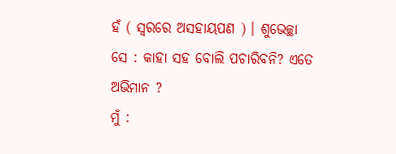ହଁ ( ସ୍ଵରରେ ଅସହାୟପଣ ) । ଶୁଭେଚ୍ଛା
ସେ : କାହା ସହ ବୋଲି ପଚାରିବନି? ଏତେ ଅଭିମାନ ?
ମୁଁ :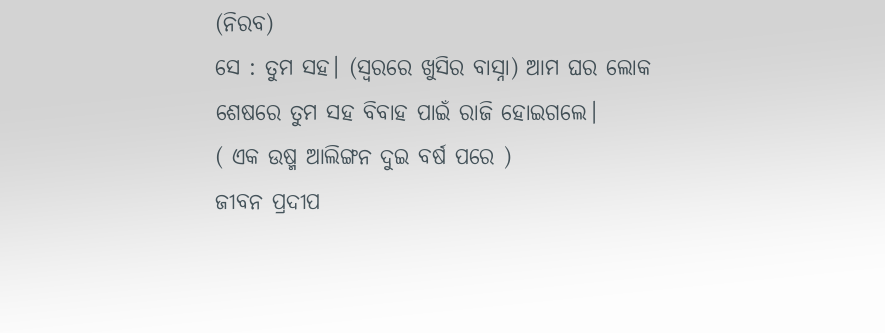(ନିରବ)
ସେ : ତୁମ ସହ। (ସ୍ଵରରେ ଖୁସିର ବାସ୍ନା) ଆମ ଘର ଲୋକ ଶେଷରେ ତୁମ ସହ ବିବାହ ପାଇଁ ରାଜି ହୋଇଗଲେ।
( ଏକ ଉଷ୍ମ ଆଲିଙ୍ଗନ ଦୁଇ ବର୍ଷ ପରେ )
ଜୀବନ ପ୍ରଦୀପ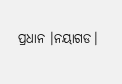ପ୍ରଧାନ ।ନୟାଗଡ।